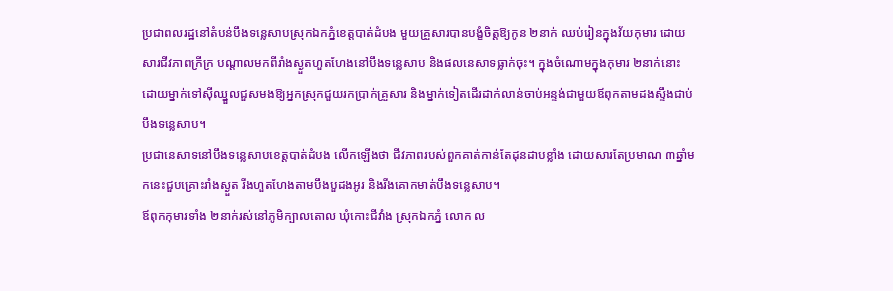ប្រជាពលរដ្ឋនៅតំបន់បឹងទន្លេសាបស្រុកឯកភ្នំខេត្តបាត់ដំបង មួយគ្រួសារបានបង្ខំចិត្តឱ្យកូន ២នាក់ ឈប់រៀនក្នុងវ័យកុមារ ដោយសារជីវភាពក្រីក្រ បណ្ដាលមកពីរាំងស្ងួតហួតហែងនៅបឹងទន្លេសាប និងផលនេសាទធ្លាក់ចុះ។ ក្នុងចំណោមក្នុងកុមារ ២នាក់នោះ ដោយម្នាក់ទៅស៊ីឈ្នួលជួសមងឱ្យអ្នកស្រុកជួយរកប្រាក់គ្រួសារ និងម្នាក់ទៀតដើរដាក់លាន់ចាប់អន្ទង់ជាមួយឪពុកតាមដងស្ទឹងជាប់បឹងទន្លេសាប។
ប្រជានេសាទនៅបឹងទន្លេសាបខេត្តបាត់ដំបង លើកឡើងថា ជីវភាពរបស់ពួកគាត់កាន់តែដុនដាបខ្លាំង ដោយសារតែប្រមាណ ៣ឆ្នាំមកនេះជួបគ្រោះរាំងស្ងួត រីងហួតហែងតាមបឹងបួដងអូរ និងរីងគោកមាត់បឹងទន្លេសាប។
ឪពុកកុមារទាំង ២នាក់រស់នៅភូមិក្បាលតោល ឃុំកោះជីវាំង ស្រុកឯកភ្នំ លោក ល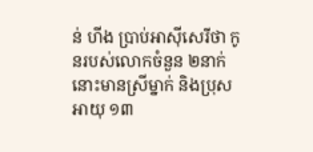ន់ ហីង ប្រាប់អាស៊ីសេរីថា កូនរបស់លោកចំនួន ២នាក់នោះមានស្រីម្នាក់ និងប្រុសអាយុ ១៣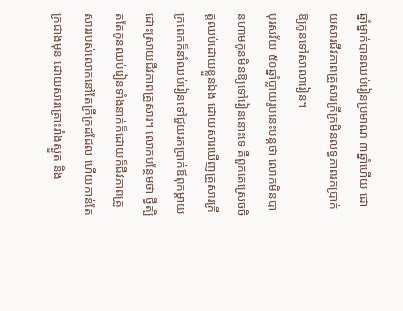ឆ្នាំម្នាក់បានឈប់រៀនប្រមាណ ៣ឆ្នាំហើយ ដោយសារជីវភាពគ្រួសារក្រីក្រមិនលទ្ធភាពរកប្រាក់ឱ្យកូនទៅសាលារៀន។
បុរសវ័យ ៥០ឆ្នាំប្លាយរូបនេះបន្តថា លោកមិនបានហាមកូនមិនឱ្យទៅរៀននោះទេ គឺពួកគេស្រេចចិត្តឈប់ដោយខ្លួនឯង ដោយសារឃើញគ្រួសារក្រីក្រពេកក៏នាំឈប់រៀនទៅជួយរកប្រាក់ឪពុកម្ដាយ ដោះស្រាយជីវភាពគ្រួសារ។ លោកបន្ថែមថា ថ្វីត្បិតតែកូនឈប់រៀនទាំងនាក់ក៏ដោយក៏ជីវភាពគ្រួសាររបស់លោកនៅតែក្រីក្រដដែល ហើយកាន់តែក្រជាងមុន ដោយសារគ្រោះរាំងស្ងួត និង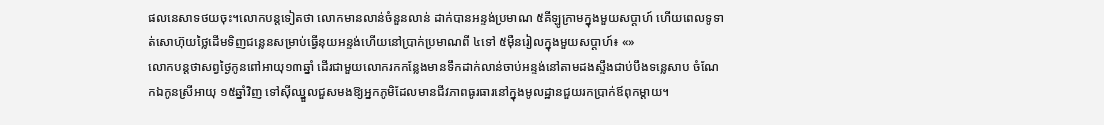ផលនេសាទថយចុះ។លោកបន្តទៀតថា លោកមានលាន់ចំនួនលាន់ ដាក់បានអន្ទង់ប្រមាណ ៥គីឡូក្រាមក្នុងមួយសប្ដាហ៍ ហើយពេលទូទាត់សោហ៊ុយថ្លៃដើមទិញជន្លេនសម្រាប់ធ្វើនុយអន្ទង់ហើយនៅប្រាក់ប្រមាណពី ៤ទៅ ៥ម៉ឺនរៀលក្នុងមួយសប្ដាហ៍៖ «»
លោកបន្តថាសព្វថ្ងៃកូនពៅអាយុ១៣ឆ្នាំ ដើរជាមួយលោករកកន្លែងមានទឹកដាក់លាន់ចាប់អន្ទង់នៅតាមដងស្ទឹងជាប់បឹងទន្លេសាប ចំណែកឯកូនស្រីអាយុ ១៥ឆ្នាំវិញ ទៅស៊ីឈ្នួលជួសមងឱ្យអ្នកភូមិដែលមានជីវភាពធូរធារនៅក្នុងមូលដ្ឋានជួយរកប្រាក់ឪពុកម្ដាយ។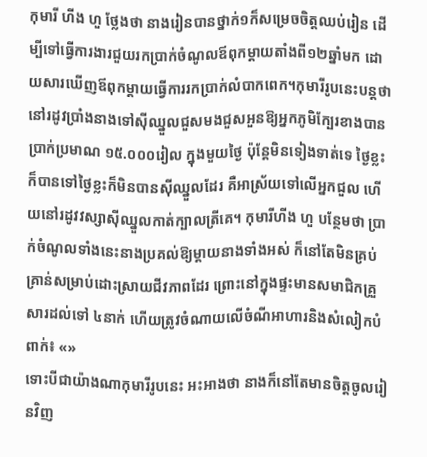កុមារី ហីង ហួ ថ្លែងថា នាងរៀនបានថ្នាក់១ក៏សម្រេចចិត្តឈប់រៀន ដើម្បីទៅធ្វើការងារជួយរកប្រាក់ចំណូលឪពុកម្ដាយតាំងពី១២ឆ្នាំមក ដោយសារឃើញឪពុកម្ដាយធ្វើការរកប្រាក់លំបាកពេក។កុមារីរូបនេះបន្តថា នៅរដូវប្រាំងនាងទៅស៊ីឈ្នួលជួសមងជួសអួនឱ្យអ្នកភូមិក្បែរខាងបានប្រាក់ប្រមាណ ១៥.០០០រៀល ក្នុងមួយថ្ងៃ ប៉ុន្តែមិនទៀងទាត់ទេ ថ្ងៃខ្លះក៏បានទៅថ្ងៃខ្លះក៏មិនបានស៊ីឈ្នួលដែរ គឺអាស្រ័យទៅលើអ្នកជួល ហើយនៅរដូវវស្សាស៊ីឈ្នួលកាត់ក្បាលត្រីគេ។ កុមារីហីង ហួ បន្ថែមថា ប្រាក់ចំណូលទាំងនេះនាងប្រគល់ឱ្យម្ដាយនាងទាំងអស់ ក៏នៅតែមិនគ្រប់គ្រាន់សម្រាប់ដោះស្រាយជីវភាពដែរ ព្រោះនៅក្នុងផ្ទះមានសមាជិកគ្រួសារដល់ទៅ ៤នាក់ ហើយត្រូវចំណាយលើចំណីអាហារនិងសំលៀកបំពាក់៖ «»
ទោះបីជាយ៉ាងណាកុមារីរូបនេះ អះអាងថា នាងក៏នៅតែមានចិត្តចូលរៀនវិញ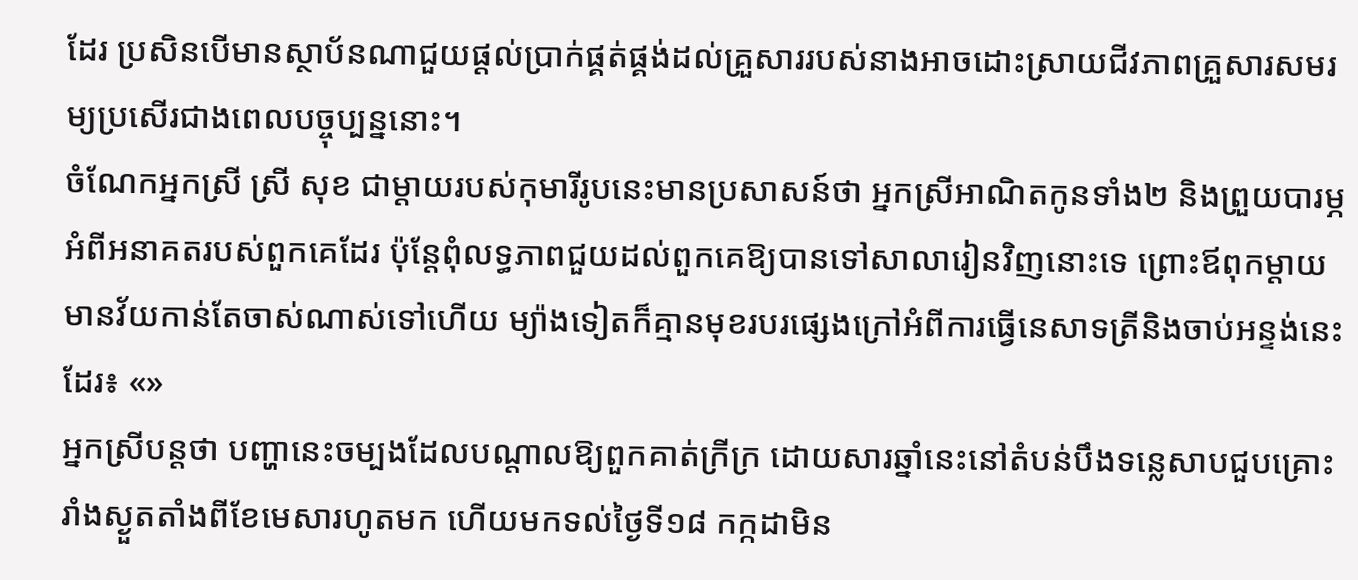ដែរ ប្រសិនបើមានស្ថាប័នណាជួយផ្ដល់ប្រាក់ផ្គត់ផ្គង់ដល់គ្រួសាររបស់នាងអាចដោះស្រាយជីវភាពគ្រួសារសមរម្យប្រសើរជាងពេលបច្ចុប្បន្ននោះ។
ចំណែកអ្នកស្រី ស្រី សុខ ជាម្ដាយរបស់កុមារីរូបនេះមានប្រសាសន៍ថា អ្នកស្រីអាណិតកូនទាំង២ និងព្រួយបារម្ភអំពីអនាគតរបស់ពួកគេដែរ ប៉ុន្តែពុំលទ្ធភាពជួយដល់ពួកគេឱ្យបានទៅសាលារៀនវិញនោះទេ ព្រោះឪពុកម្ដាយមានវ័យកាន់តែចាស់ណាស់ទៅហើយ ម្យ៉ាងទៀតក៏គ្មានមុខរបរផ្សេងក្រៅអំពីការធ្វើនេសាទត្រីនិងចាប់អន្ទង់នេះដែរ៖ «»
អ្នកស្រីបន្តថា បញ្ហានេះចម្បងដែលបណ្ដាលឱ្យពួកគាត់ក្រីក្រ ដោយសារឆ្នាំនេះនៅតំបន់បឹងទន្លេសាបជួបគ្រោះរាំងស្ងួតតាំងពីខែមេសារហូតមក ហើយមកទល់ថ្ងៃទី១៨ កក្កដាមិន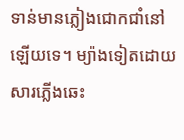ទាន់មានភ្លៀងជោកជាំនៅឡើយទេ។ ម្យ៉ាងទៀតដោយសារភ្លើងឆេះ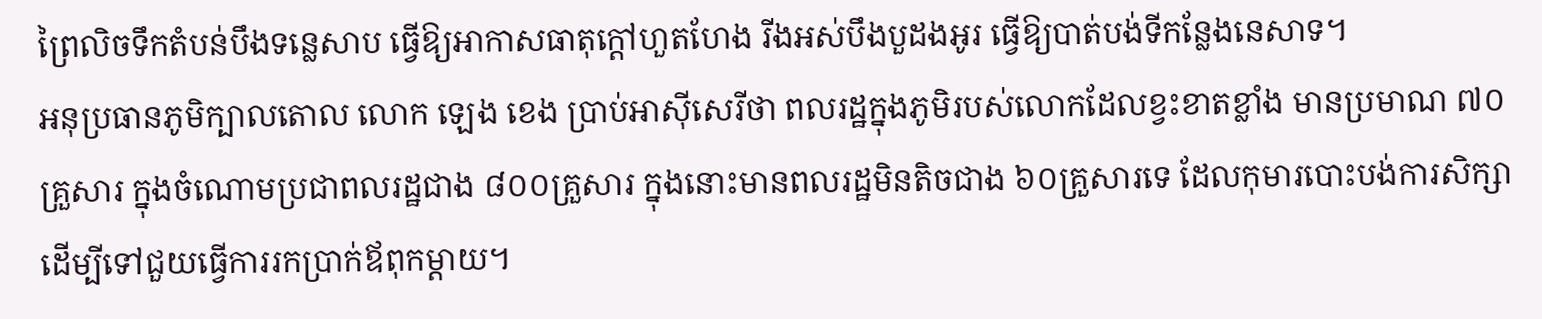ព្រៃលិចទឹកតំបន់បឹងទន្លេសាប ធ្វើឱ្យអាកាសធាតុក្ដៅហួតហែង រីងអស់បឹងបួដងអូរ ធ្វើឱ្យបាត់បង់ទីកន្លែងនេសាទ។
អនុប្រធានភូមិក្បាលតោល លោក ឡេង ខេង ប្រាប់អាស៊ីសេរីថា ពលរដ្ឋក្នុងភូមិរបស់លោកដែលខ្វះខាតខ្លាំង មានប្រមាណ ៧០គ្រួសារ ក្នុងចំណោមប្រជាពលរដ្ឋជាង ៨០០គ្រួសារ ក្នុងនោះមានពលរដ្ឋមិនតិចជាង ៦០គ្រួសារទេ ដែលកុមារបោះបង់ការសិក្សា ដើម្បីទៅជួយធ្វើការរកប្រាក់ឪពុកម្ដាយ។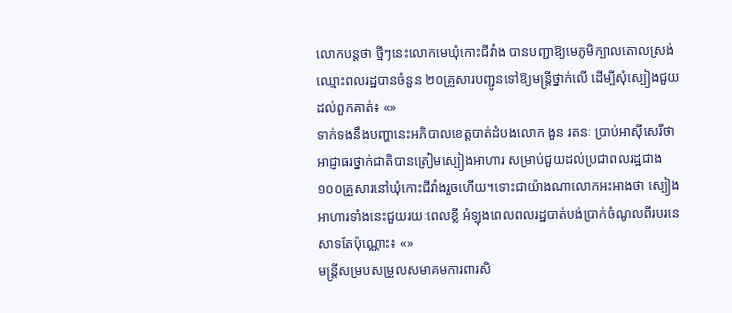លោកបន្តថា ថ្មីៗនេះលោកមេឃុំកោះជីវាំង បានបញ្ជាឱ្យមេភូមិក្បាលតោលស្រង់ឈ្មោះពលរដ្ឋបានចំនួន ២០គ្រួសារបញ្ជូនទៅឱ្យមន្ត្រីថ្នាក់លើ ដើម្បីសុំស្បៀងជួយដល់ពួកគាត់៖ «»
ទាក់ទងនឹងបញ្ហានេះអភិបាលខេត្តបាត់ដំបងលោក ងួន រតនៈ ប្រាប់អាស៊ីសេរីថា អាជ្ញាធរថ្នាក់ជាតិបានត្រៀមស្បៀងអាហារ សម្រាប់ជួយដល់ប្រជាពលរដ្ឋជាង១០០គ្រួសារនៅឃុំកោះជីវាំងរួចហើយ។ទោះជាយ៉ាងណាលោកអះអាងថា ស្បៀងអាហារទាំងនេះជួយរយៈពេលខ្លី អំឡុងពេលពលរដ្ឋបាត់បង់ប្រាក់ចំណូលពីរបរនេសាទតែប៉ុណ្ណោះ៖ «»
មន្ត្រីសម្របសម្រួលសមាគមការពារសិ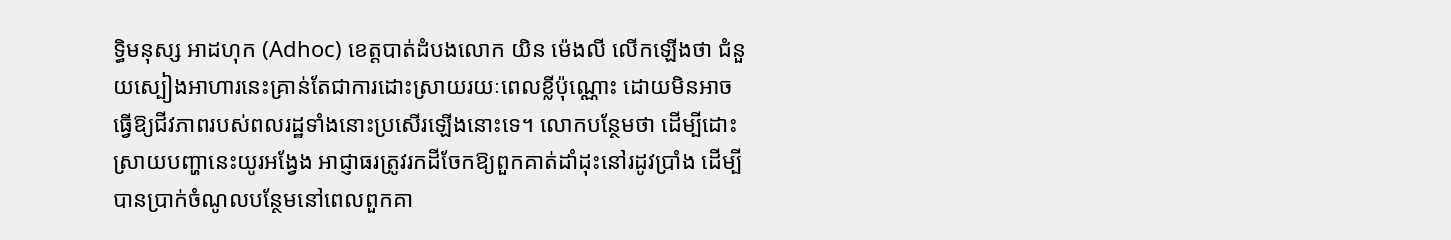ទ្ធិមនុស្ស អាដហុក (Adhoc) ខេត្តបាត់ដំបងលោក យិន ម៉េងលី លើកឡើងថា ជំនួយស្បៀងអាហារនេះគ្រាន់តែជាការដោះស្រាយរយៈពេលខ្លីប៉ុណ្ណោះ ដោយមិនអាចធ្វើឱ្យជីវភាពរបស់ពលរដ្ឋទាំងនោះប្រសើរឡើងនោះទេ។ លោកបន្ថែមថា ដើម្បីដោះស្រាយបញ្ហានេះយូរអង្វែង អាជ្ញាធរត្រូវរកដីចែកឱ្យពួកគាត់ដាំដុះនៅរដូវប្រាំង ដើម្បីបានប្រាក់ចំណូលបន្ថែមនៅពេលពួកគា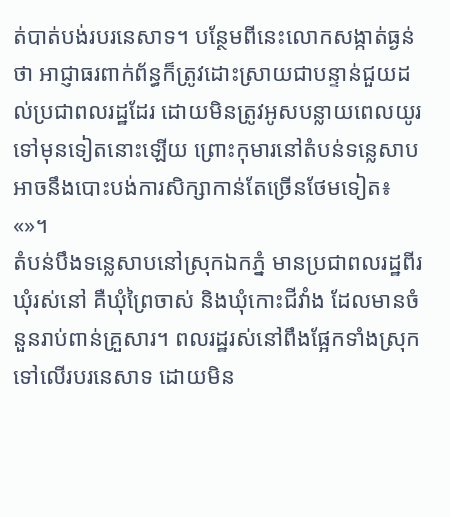ត់បាត់បង់របរនេសាទ។ បន្ថែមពីនេះលោកសង្កាត់ធ្ងន់ថា អាជ្ញាធរពាក់ព័ន្ធក៏ត្រូវដោះស្រាយជាបន្ទាន់ជួយដល់ប្រជាពលរដ្ឋដែរ ដោយមិនត្រូវអូសបន្លាយពេលយូរទៅមុនទៀតនោះឡើយ ព្រោះកុមារនៅតំបន់ទន្លេសាបអាចនឹងបោះបង់ការសិក្សាកាន់តែច្រើនថែមទៀត៖ «»។
តំបន់បឹងទន្លេសាបនៅស្រុកឯកភ្នំ មានប្រជាពលរដ្ឋពីរឃុំរស់នៅ គឺឃុំព្រៃចាស់ និងឃុំកោះជីវាំង ដែលមានចំនួនរាប់ពាន់គ្រួសារ។ ពលរដ្ឋរស់នៅពឹងផ្អែកទាំងស្រុកទៅលើរបរនេសាទ ដោយមិន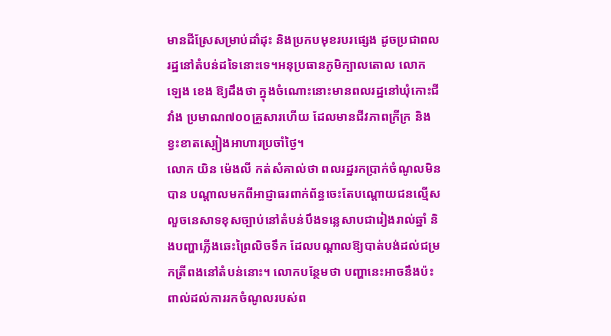មានដីស្រែសម្រាប់ដាំដុះ និងប្រកបមុខរបរផ្សេង ដូចប្រជាពលរដ្ឋនៅតំបន់ដទៃនោះទេ។អនុប្រធានភូមិក្បាលតោល លោក ឡេង ខេង ឱ្យដឹងថា ក្នុងចំណោះនោះមានពលរដ្ឋនៅឃុំកោះជីវាំង ប្រមាណ៧០០គ្រួសារហើយ ដែលមានជីវភាពក្រីក្រ និងខ្វះខាតស្បៀងអាហារប្រចាំថ្ងៃ។
លោក យិន ម៉េងលី កត់សំគាល់ថា ពលរដ្ឋរកប្រាក់ចំណូលមិនបាន បណ្ដាលមកពីអាជ្ញាធរពាក់ព័ន្ធចេះតែបណ្ដោយជនល្មើសលួចនេសាទខុសច្បាប់នៅតំបន់បឹងទន្លេសាបជារៀងរាល់ឆ្នាំ និងបញ្ហាភ្លើងឆេះព្រៃលិចទឹក ដែលបណ្ដាលឱ្យបាត់បង់ដល់ជម្រកត្រីពងនៅតំបន់នោះ។ លោកបន្ថែមថា បញ្ហានេះអាចនឹងប៉ះពាល់ដល់ការរកចំណូលរបស់ព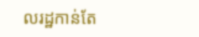លរដ្ឋកាន់តែ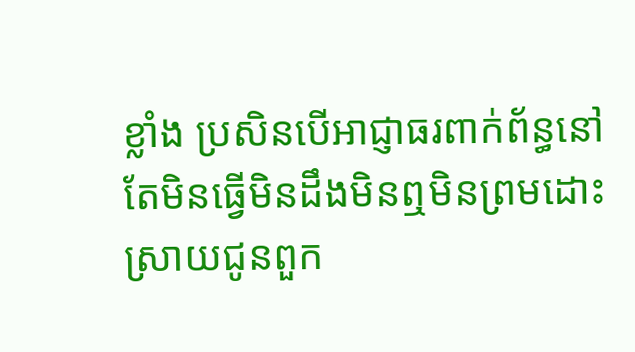ខ្លាំង ប្រសិនបើអាជ្ញាធរពាក់ព័ន្ធនៅតែមិនធ្វើមិនដឹងមិនឮមិនព្រមដោះស្រាយជូនពួក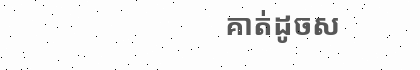គាត់ដូចស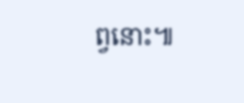ព្វនោះ៕